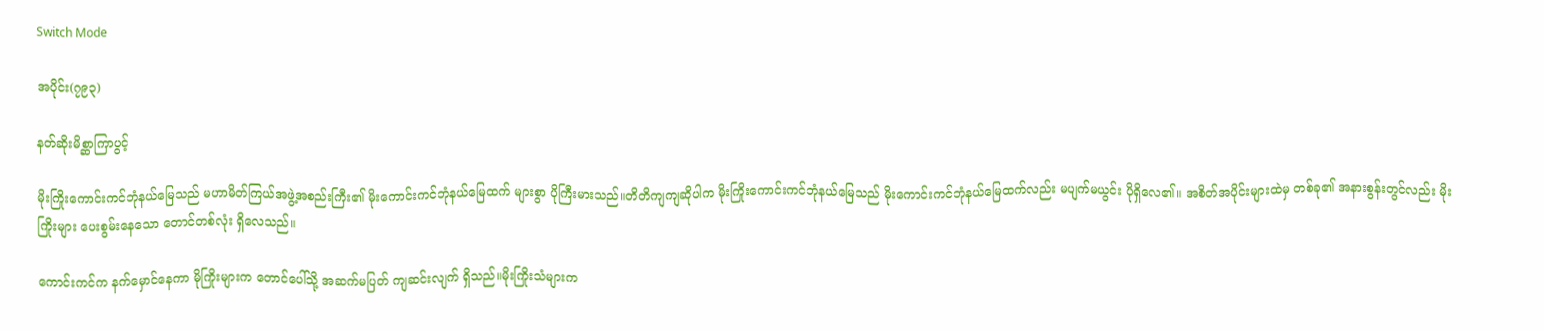Switch Mode

အပိုင်း(၇၉၃)

နတ်ဆိုးမိစ္ဆာကြာပွင့်

မိုးကြိုးကောင်းကင်ဘုံနယ်မြေသည် မဟာမိတ်ကြယ်အဖွဲ့အစည်းကြီး၏ မိုးကောင်းကင်ဘုံနယ်မြေထက် များစွာ ပိုကြီးမားသည်။တိတိကျကျဆိုပါက မိုးကြိုးကောင်းကင်ဘုံနယ်မြေသည် မိုးကောင်းကင်ဘုံနယ်မြေထက်လည်း မပျက်မယွင်း ပိုရှိလေ၏။ အစိတ်အပိုင်းများထဲမှ တစ်ခု၏ အနားစွန်းတွင်လည်း မိုးကြိုးများ ပေးစွမ်းနေသော တောင်တစ်လုံး ရှိလေသည်။

ကောင်းကင်က နက်မှောင်နေကာ မိုကြိုးများက တောင်ပေါ်သို့ အဆက်မပြတ် ကျဆင်းလျက် ရှိသည်။မိုးကြိုးသံများက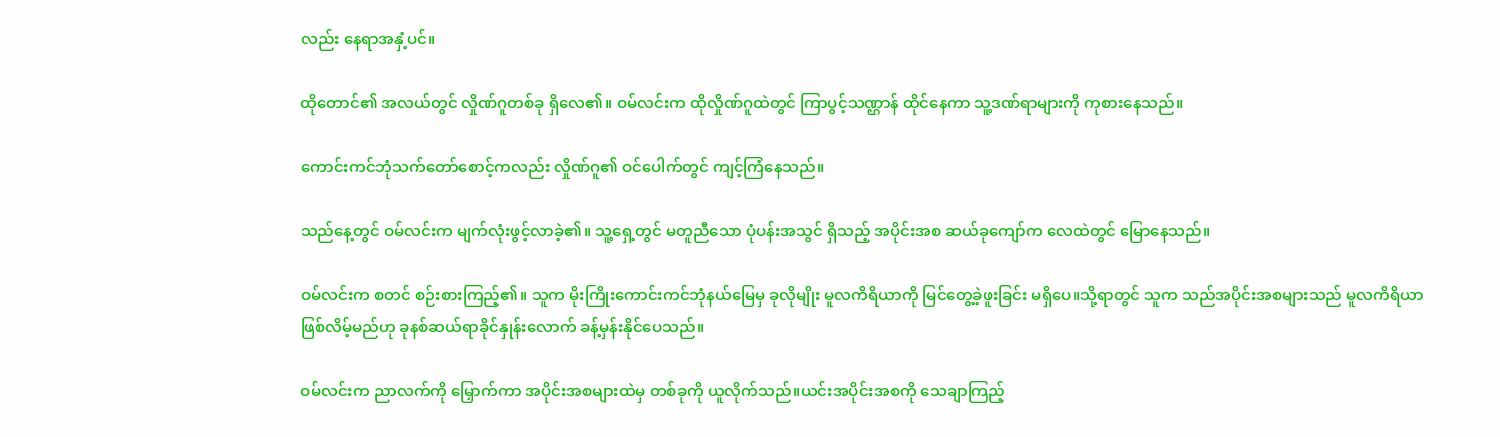လည်း နေရာအနှံ့ပင်။

ထိုတောင်၏ အလယ်တွင် လှိုဏ်ဂူတစ်ခု ရှိလေ၏။ ဝမ်လင်းက ထိုလှိုဏ်ဂူထဲတွင် ကြာပွင့်သဏ္ဌာန် ထိုင်နေကာ သူ့ဒဏ်ရာများကို ကုစားနေသည်။

ကောင်းကင်ဘုံသက်တော်စောင့်ကလည်း လှိုဏ်ဂူ၏ ဝင်ပေါက်တွင် ကျင့်ကြံနေသည်။

သည်နေ့တွင် ဝမ်လင်းက မျက်လုံးဖွင့်လာခဲ့၏။ သူ့ရှေ့တွင် မတူညီသော ပုံပန်းအသွင် ရှိသည့် အပိုင်းအစ ဆယ်ခုကျော်က လေထဲတွင် မြောနေသည်။

ဝမ်လင်းက စတင် စဉ်းစားကြည့်၏။ သူက မိုးကြိုးကောင်းကင်ဘုံနယ်မြေမှ ခုလိုမျိုး မူလကိရိယာကို မြင်တွေ့ခဲ့ဖူးခြင်း မရှိပေ။သို့ရာတွင် သူက သည်အပိုင်းအစများသည် မူလကိရိယာ ဖြစ်လိမ့်မည်ဟု ခုနစ်ဆယ်ရာခိုင်နှုန်းလောက် ခန့်မှန်းနိုင်ပေသည်။

ဝမ်လင်းက ညာလက်ကို မြှောက်ကာ အပိုင်းအစများထဲမှ တစ်ခုကို ယူလိုက်သည်။ယင်းအပိုင်းအစကို သေချာကြည့်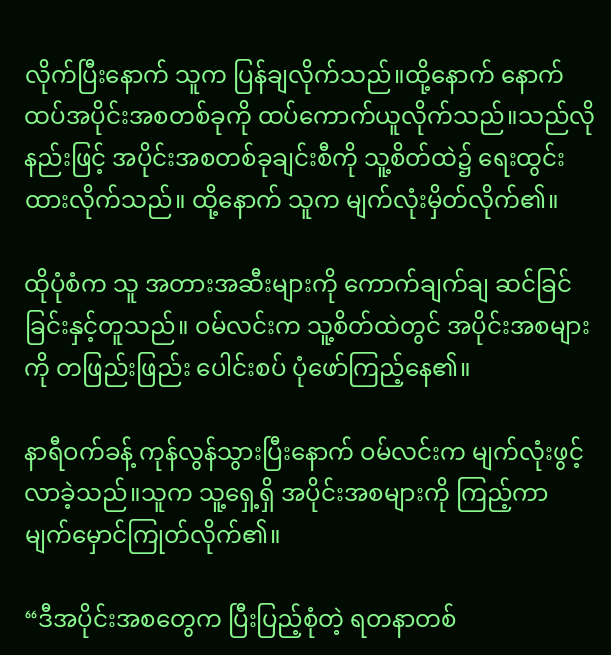လိုက်ပြီးနောက် သူက ပြန်ချလိုက်သည်။ထို့နောက် နောက်ထပ်အပိုင်းအစတစ်ခုကို ထပ်ကောက်ယူလိုက်သည်။သည်လိုနည်းဖြင့် အပိုင်းအစတစ်ခုချင်းစီကို သူ့စိတ်ထဲ၌ ရေးထွင်းထားလိုက်သည်။ ထို့နောက် သူက မျက်လုံးမှိတ်လိုက်၏။

ထိုပုံစံက သူ အတားအဆီးများကို ကောက်ချက်ချ ဆင်ခြင် ခြင်းနှင့်တူသည်။ ဝမ်လင်းက သူ့စိတ်ထဲတွင် အပိုင်းအစများကို တဖြည်းဖြည်း ပေါင်းစပ် ပုံဖော်ကြည့်နေ၏။

နာရီဝက်ခန့် ကုန်လွန်သွားပြီးနောက် ဝမ်လင်းက မျက်လုံးဖွင့်လာခဲ့သည်။သူက သူ့ရှေ့ရှိ အပိုင်းအစများကို ကြည့်ကာ မျက်မှောင်ကြုတ်လိုက်၏။

“ဒီအပိုင်းအစတွေက ပြီးပြည့်စုံတဲ့ ရတနာတစ်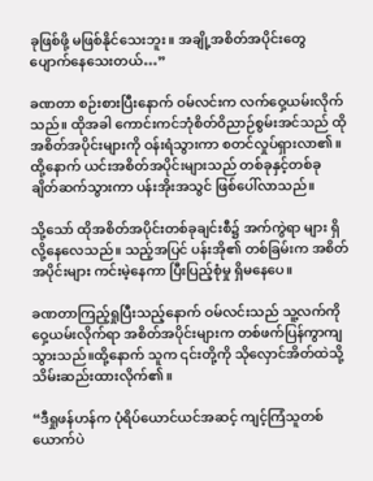ခုဖြစ်ဖို့ မဖြစ်နိုင်သေးဘူး။ အချို့အစိတ်အပိုင်းတွေ ပျောက်နေသေးတယ်…”

ခဏတာ စဉ်းစားပြီးနောက် ဝမ်လင်းက လက်ဝှေ့ယမ်းလိုက်သည်။ ထိုအခါ ကောင်းကင်ဘုံစိတ်ဝိညာဉ်စွမ်းအင်သည် ထိုအစိတ်အပိုင်းများကို ဝန်းရံသွားကာ စတင်လှုပ်ရှားလာ၏။ထို့နောက် ယင်းအစိတ်အပိုင်းများသည် တစ်ခုနှင့်တစ်ခု ချိတ်ဆက်သွားကာ ပန်းအိုးအသွင် ဖြစ်ပေါ်လာသည်။

သို့သော် ထိုအစိတ်အပိုင်းတစ်ခုချင်းစီ၌ အက်ကွဲရာ များ ရှိလို့နေလေသည်။ သည့်အပြင် ပန်းအို၏ တစ်ခြမ်းက အစိတ်အပိုင်းများ ကင်းမဲ့နေကာ ပြီးပြည့်စုံမှု ရှိမနေပေ။

ခဏတာကြည့်ရှုပြီးသည့်နောက် ဝမ်လင်းသည် သူ့လက်ကို ဝှေ့ယမ်းလိုက်ရာ အစိတ်အပိုင်းများက တစ်ဖက်ပြန်ကွာကျသွားသည်။ထို့နောက် သူက ၎င်းတို့ကို သိုလှောင်အိတ်ထဲသို့ သိမ်းဆည်းထားလိုက်၏။

“ဒီရှုဖန်ဟန်က ပုံရိပ်ယောင်ယင်အဆင့် ကျင့်ကြံသူတစ်ယောက်ပဲ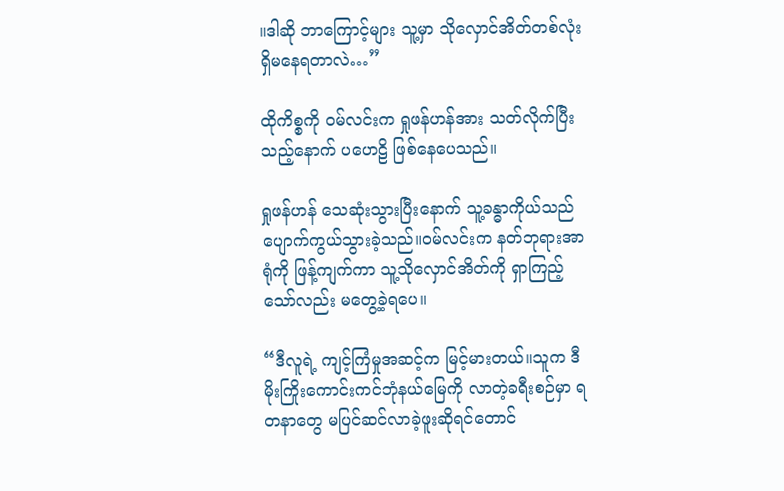။ဒါဆို ဘာကြောင့်များ သူ့မှာ သိုလှောင်အိတ်တစ်လုံး ရှိမနေရတာလဲ…”

ထိုကိစ္စကို ဝမ်လင်းက ရှုဖန်ဟန်အား သတ်လိုက်ပြီးသည့်နောက် ပဟေဠိ ဖြစ်နေပေသည်။

ရှုဖန်ဟန် သေဆုံးသွားပြီးနောက် သူ့ခန္ဓာကိုယ်သည် ပျောက်ကွယ်သွားခဲ့သည်။ဝမ်လင်းက နတ်ဘုရားအာရုံကို ဖြန့်ကျက်ကာ သူ့သိုလှောင်အိတ်ကို ရှာကြည့်သော်လည်း မတွေ့ခဲ့ရပေ။

“ဒီလူရဲ့ ကျင့်ကြံမှုအဆင့်က မြင့်မားတယ်။သူက ဒီမိုးကြိုးကောင်းကင်ဘုံနယ်မြေကို လာတဲ့ခရီးစဉ်မှာ ရတနာတွေ မပြင်ဆင်လာခဲ့ဖူးဆိုရင်တောင်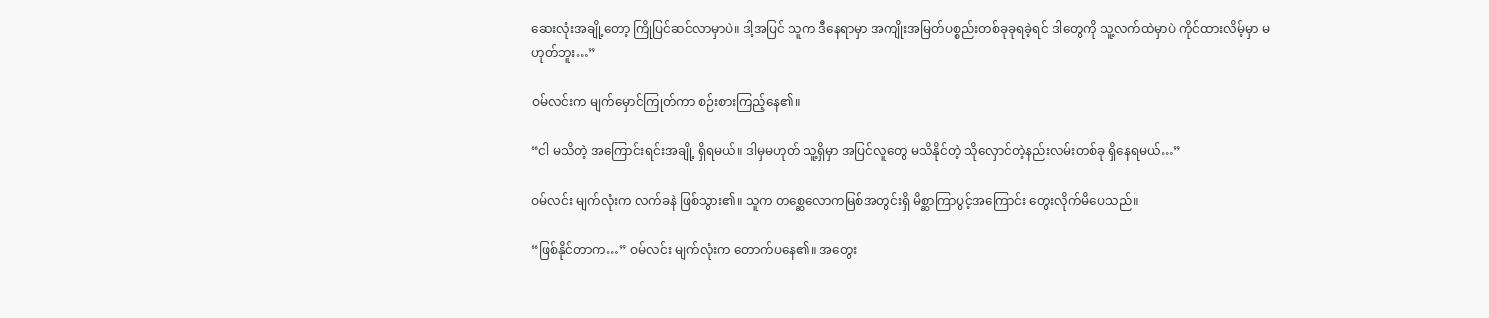ဆေးလုံးအချို့တော့ ကြိုပြင်ဆင်လာမှာပဲ။ ဒါ့အပြင် သူက ဒီနေရာမှာ အကျိုးအမြတ်ပစ္စည်းတစ်ခုခုရခဲ့ရင် ဒါတွေကို သူ့လက်ထဲမှာပဲ ကိုင်ထားလိမ့်မှာ မဟုတ်ဘူး…”

ဝမ်လင်းက မျက်မှောင်ကြုတ်ကာ စဉ်းစားကြည့်နေ၏။

“ငါ မသိတဲ့ အကြောင်းရင်းအချို့ ရှိရမယ်။ ဒါမှမဟုတ် သူ့ရှိမှာ အပြင်လူတွေ မသိနိုင်တဲ့ သိုလှောင်တဲ့နည်းလမ်းတစ်ခု ရှိနေရမယ်…”

ဝမ်လင်း မျက်လုံးက လက်ခနဲ ဖြစ်သွား၏။ သူက တစ္ဆေလောကမြစ်အတွင်းရှိ မိစ္ဆာကြာပွင့်အကြောင်း တွေးလိုက်မိပေသည်။

“ဖြစ်နိုင်တာက…” ဝမ်လင်း မျက်လုံးက တောက်ပနေ၏။ အတွေး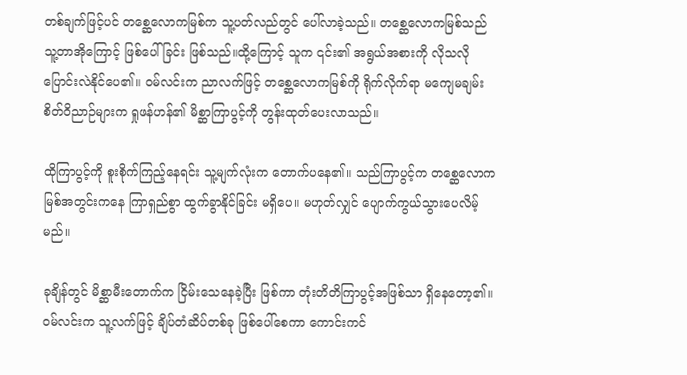တစ်ချက်ဖြင့်ပင် တစ္ဆေလောကမြစ်က သူ့ပတ်လည်တွင် ပေါ်လာခဲ့သည်။ တစ္ဆေလောကမြစ်သည် သူ့တာအိုကြောင့် ဖြစ်ပေါ်ခြင်း ဖြစ်သည်။ထို့ကြောင့် သူက ၎င်း၏ အရွယ်အစားကို လိုသလို ပြောင်းလဲနိုင်ပေ၏။ ဝမ်လင်းက ညာလက်ဖြင့် တစ္ဆေလောကမြစ်ကို ရိုက်လိုက်ရာ မကျေမချမ်းစိတ်ဝိညာဉ်များက ရှုဖန်ဟန်၏ မိစ္ဆာကြာပွင့်ကို တွန်းထုတ်ပေးလာသည်။

ထိုကြာပွင့်ကို စူးစိုက်ကြည့်နေရင်း သူ့မျက်လုံးက တောက်ပနေ၏။ သည်ကြာပွင့်က တစ္ဆေလောကမြစ်အတွင်းကနေ ကြာရှည်စွာ ထွက်ခွာနိုင်ခြင်း မရှိပေ။ မဟုတ်လျှင် ပျောက်ကွယ်သွားပေလိမ့်မည်။

ခုချိန်တွင် မိစ္ဆာမီးတောက်က ငြိမ်းသေနေခဲ့ပြီး ဖြစ်ကာ တုံးတိတိကြာပွင့်အဖြစ်သာ ရှိနေတော့၏။ ဝမ်လင်းက သူ့လက်ဖြင့် ချိပ်တံဆိပ်တစ်ခု ဖြစ်ပေါ်စေကာ ကောင်းကင်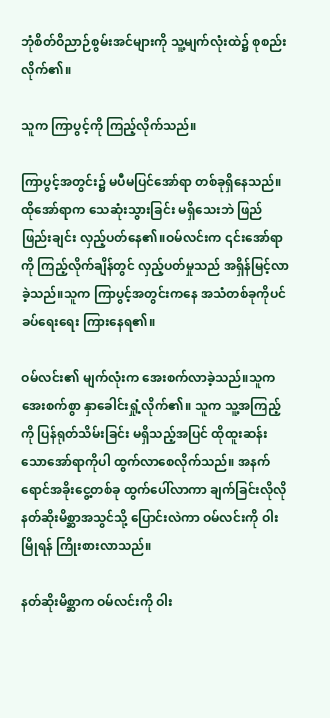ဘုံစိတ်ဝိညာဉ်စွမ်းအင်များကို သူ့မျက်လုံးထဲ၌ စုစည်းလိုက်၏။

သူက ကြာပွင့်ကို ကြည့်လိုက်သည်။

ကြာပွင့်အတွင်း၌ မပီမပြင်အော်ရာ တစ်ခုရှိနေသည်။ ထိုအော်ရာက သေဆုံးသွားခြင်း မရှိသေးဘဲ ဖြည်ဖြည်းချင်း လှည့်ပတ်နေ၏။ဝမ်လင်းက ၎င်းအော်ရာကို ကြည့်လိုက်ချိန်တွင် လှည့်ပတ်မှုသည် အရှိန်မြင့်လာခဲ့သည်။သူက ကြာပွင့်အတွင်းကနေ အသံတစ်ခုကိုပင် ခပ်ရေးရေး ကြားနေရ၏။

ဝမ်လင်း၏ မျက်လုံးက အေးစက်လာခဲ့သည်။သူက အေးစက်စွာ နှာခေါင်းရှုံ့လိုက်၏။ သူက သူ့အကြည့်ကို ပြန်ရုတ်သိမ်းခြင်း မရှိသည့်အပြင် ထိုထူးဆန်းသောအော်ရာကိုပါ ထွက်လာစေလိုက်သည်။ အနက်ရောင်အခိုးငွေ့တစ်ခု ထွက်ပေါ်လာကာ ချက်ခြင်းလိုလို နတ်ဆိုးမိစ္ဆာအသွင်သို့ ပြောင်းလဲကာ ဝမ်လင်းကို ဝါးမြိုရန် ကြိုးစားလာသည်။

နတ်ဆိုးမိစ္ဆာက ဝမ်လင်းကို ဝါး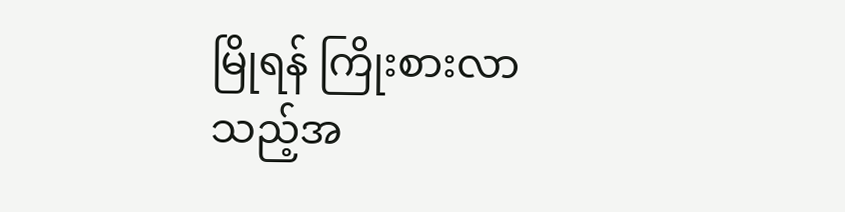မြိုရန် ကြိုးစားလာသည့်အ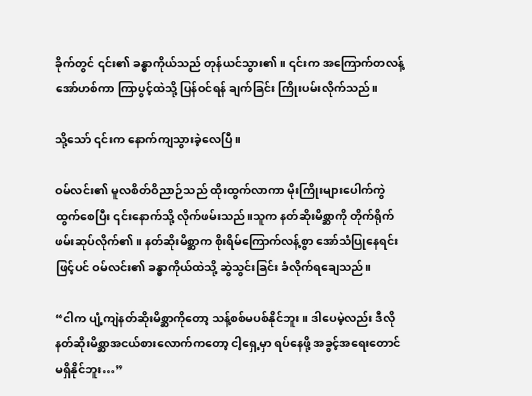ခိုက်တွင် ၎င်း၏ ခန္ဓာကိုယ်သည် တုန်ယင်သွား၏။ ၎င်းက အကြောက်တလန့် အော်ဟစ်ကာ ကြာပွင့်ထဲသို့ ပြန်ဝင်ရန် ချက်ခြင်း ကြိုးပမ်းလိုက်သည်။

သို့သော် ၎င်းက နောက်ကျသွားခဲ့လေပြီ။

ဝမ်လင်း၏ မူလစိတ်ဝိညာဉ်သည် ထိုးထွက်လာကာ မိုးကြိုးများပေါက်ကွဲ ထွက်စေပြီး ၎င်းနောက်သို့ လိုက်ဖမ်းသည်။သူက နတ်ဆိုးမိစ္ဆာကို တိုက်ရိုက် ဖမ်းဆုပ်လိုက်၏။ နတ်ဆိုးမိစ္ဆာက စိုးရိမ်ကြောက်လန့်စွာ အော်သံပြုနေရင်းဖြင့်ပင် ဝမ်လင်း၏ ခန္ဓာကိုယ်ထဲသို့ ဆွဲသွင်းခြင်း ခံလိုက်ရချေသည်။

“ငါက ပျံ့ကျဲနတ်ဆိုးမိစ္ဆာကိုတော့ သန့်စစ်မပစ်နိုင်ဘူး။ ဒါပေမဲ့လည်း ဒီလို နတ်ဆိုးမိစ္ဆာအငယ်စားလောက်ကတော့ ငါ့ရှေ့မှာ ရပ်နေဖို့ အခွင့်အရေးတောင် မရှိနိုင်ဘူး…”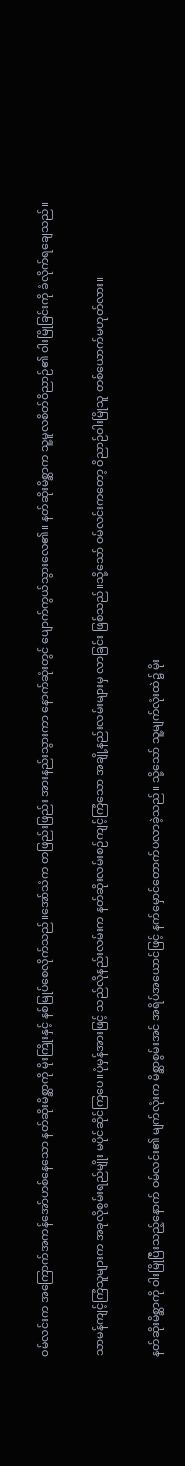ဝမ်လင်းက အကြောက်အကန်အော်ဟစ်နေသော နတ်ဆိုးမိစ္ဆာကို မိုးကြိုးနှင့် နစ်မြုပ်စေလိုက်သည်။အော်သံက တဖြည်းဖြည်း အားနည်းသွားကာ နောက်ဆုံးတွင် ပျောက်ကွယ်သွားလေ၏။ နတ်ဆိုးမိစ္ဆာက သူ့မူလစိတ်ဝိညာဉ်၏ ဝါးမြိုခြင်းကို ခံလိုက်ရချေသည်။

သာမန်ကျင့်ကြံသူများက အခုလိုစွမ်းရည်မျိုး မပိုင်ဆိုင်ကြပေ။ပုံမှန်အားဖြင့် သည်လိုနည်းလမ်းက နတ်ဆိုးလမ်းစဉ်ကျင့်ကြံသော အချို့နည်းလမ်းများမှ လာခြင်း ဖြစ်သည်။သို့သော် ဝမ်လင်းကတော့ ဝိညာဉ်ဝါးမြိုသူ တစ်ယောက်မဟုတ်လား။

နတ်ဆိုးမိစ္ဆာကို ဝါးမြိုပြီးသည့်နောက် ဝမ်လင်း၏ မျက်လုံးက မိစ္ဆာစွမ်းအင် အရိပ်အယောင်ဖြင့် နက်မှောင်တောက်ပလာခဲ့သည်။ သို့သော် သူ့မျက်လုံးထဲ၌ မိုး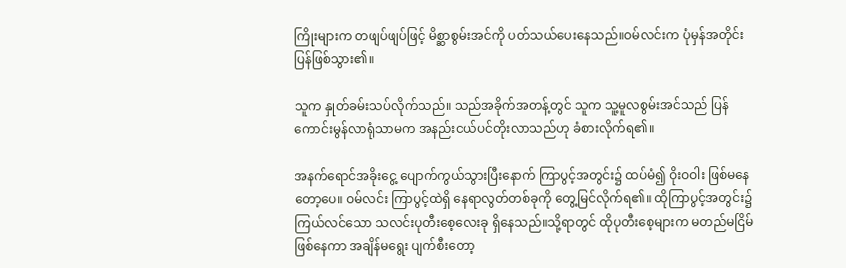ကြိုးများက တဖျပ်ဖျပ်ဖြင့် မိစ္ဆာစွမ်းအင်ကို ပတ်သယ်ပေးနေသည်။ဝမ်လင်းက ပုံမှန်အတိုင်း ပြန်ဖြစ်သွား၏။

သူက နှုတ်ခမ်းသပ်လိုက်သည်။ သည်အခိုက်အတန့်တွင် သူက သူ့မူလစွမ်းအင်သည် ပြန်ကောင်းမွန်လာရုံသာမက အနည်းငယ်ပင်တိုးလာသည်ဟု ခံစားလိုက်ရ၏။

အနက်ရောင်အခိုးငွေ့ ပျောက်ကွယ်သွားပြီးနောက် ကြာပွင့်အတွင်း၌ ထပ်မံ၍ ဝိုးဝဝါး ဖြစ်မနေတော့ပေ။ ဝမ်လင်း ကြာပွင့်ထဲရှိ နေရာလွတ်တစ်ခုကို တွေ့မြင်လိုက်ရ၏။ ထိုကြာပွင့်အတွင်း၌ ကြယ်လင်သော သလင်းပုတီးစေ့လေးခု ရှိနေသည်။သို့ရာတွင် ထိုပုတီးစေ့များက မတည်မငြိမ် ဖြစ်နေကာ အချိန်မရွေး ပျက်စီးတော့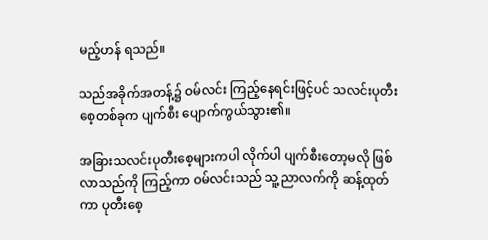မည့်ဟန် ရသည်။

သည်အခိုက်အတန့်၌ ဝမ်လင်း ကြည့်နေရင်းဖြင့်ပင် သလင်းပုတီးစေ့တစ်ခုက ပျက်စီး ပျောက်ကွယ်သွား၏။

အခြားသလင်းပုတီးစေ့များကပါ လိုက်ပါ ပျက်စီးတော့မလို ဖြစ်လာသည်ကို ကြည့်ကာ ဝမ်လင်းသည် သူ့ညာလက်ကို ဆန့်ထုတ်ကာ ပုတီးစေ့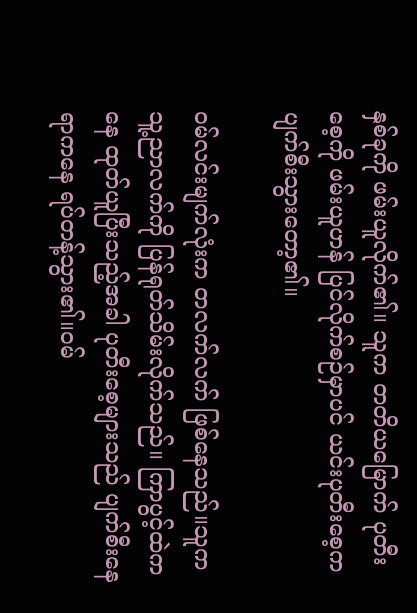နှစ်ခုကို ဖမ်းယူလိုက်၏။ သူက တတိယမြောက် ပုတီးစေ့ကို ဖမ်းယူဟန် ပြင်လိုက်စဉ်မှာပင် ယင်းပုတီးစေ့က ပျက်စီးသွားတော့၏။

ဝမ်လင်းမျက်လုံးက တလက်လက် ဖြစ်နေသည်။သူက သူ့ညာလက်ကို ပြန်ရုတ်သိမ်းလိုက်သည်။ ကြာပွင့်ထဲကနေ ထုတ်ယူပြီးသည့်အခါ ပုတီးစေ့များသည် ပျက်စီးနေရာကနေ ရပ်တန့်သွား၏။ဝမ်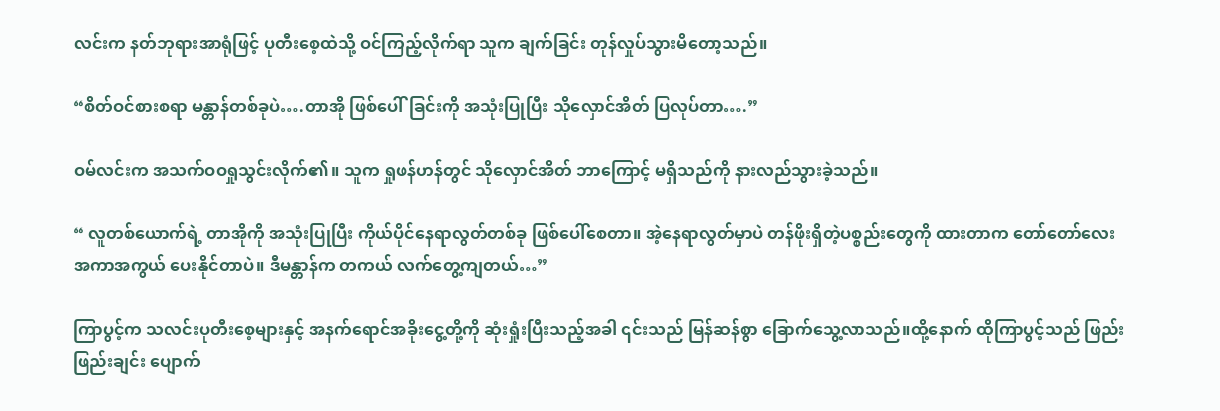လင်းက နတ်ဘုရားအာရုံဖြင့် ပုတီးစေ့ထဲသို့ ဝင်ကြည့်လိုက်ရာ သူက ချက်ခြင်း တုန်လှုပ်သွားမိတော့သည်။

“စိတ်ဝင်စားစရာ မန္တာန်တစ်ခုပဲ….တာအို ဖြစ်ပေါ်ခြင်းကို အသုံးပြုပြီး သိုလှောင်အိတ် ပြလုပ်တာ….”

ဝမ်လင်းက အသက်ဝဝရှုသွင်းလိုက်၏။ သူက ရှုဖန်ဟန်တွင် သိုလှောင်အိတ် ဘာကြောင့် မရှိသည်ကို နားလည်သွားခဲ့သည်။

“ လူတစ်ယောက်ရဲ့ တာအိုကို အသုံးပြုပြီး ကိုယ်ပိုင်နေရာလွတ်တစ်ခု ဖြစ်ပေါ်စေတာ။ အဲ့နေရာလွတ်မှာပဲ တန်ဖိုးရှိတဲ့ပစ္စည်းတွေကို ထားတာက တော်တော်လေး အကာအကွယ် ပေးနိုင်တာပဲ။ ဒီမန္တာန်က တကယ် လက်တွေ့ကျတယ်…”

ကြာပွင့်က သလင်းပုတီးစေ့များနှင့် အနက်ရောင်အခိုးငွေ့တို့ကို ဆုံးရှုံးပြီးသည့်အခါ ၎င်းသည် မြန်ဆန်စွာ ခြောက်သွေ့လာသည်။ထို့နောက် ထိုကြာပွင့်သည် ဖြည်းဖြည်းချင်း ပျောက်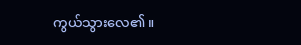ကွယ်သွားလေ၏။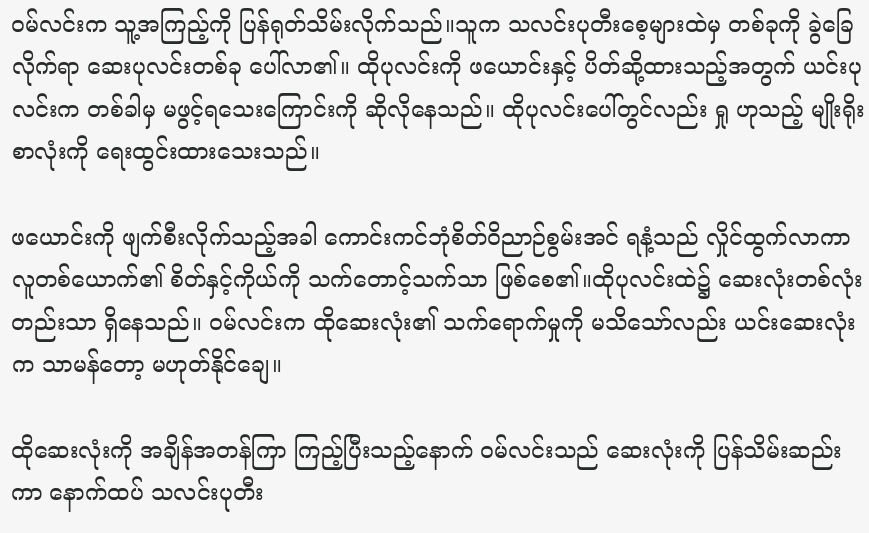ဝမ်လင်းက သူ့အကြည့်ကို ပြန်ရုတ်သိမ်းလိုက်သည်။သူက သလင်းပုတီးစေ့များထဲမှ တစ်ခုကို ခွဲခြေလိုက်ရာ ဆေးပုလင်းတစ်ခု ပေါ်လာ၏။ ထိုပုလင်းကို ဖယောင်းနှင့် ပိတ်ဆို့ထားသည့်အတွက် ယင်းပုလင်းက တစ်ခါမှ မဖွင့်ရသေးကြောင်းကို ဆိုလိုနေသည်။ ထိုပုလင်းပေါ်တွင်လည်း ရှု ဟုသည့် မျိုးရိုးစာလုံးကို ရေးထွင်းထားသေးသည်။

ဖယောင်းကို ဖျက်စီးလိုက်သည့်အခါ ကောင်းကင်ဘုံစိတ်ဝိညာဉ်စွမ်းအင် ရနံ့သည် လှိုင်ထွက်လာကာ လူတစ်ယောက်၏ စိတ်နှင့်ကိုယ်ကို သက်တောင့်သက်သာ ဖြစ်စေ၏။ထိုပုလင်းထဲ၌ ဆေးလုံးတစ်လုံးတည်းသာ ရှိနေသည်။ ဝမ်လင်းက ထိုဆေးလုံး၏ သက်ရောက်မှုကို မသိသော်လည်း ယင်းဆေးလုံးက သာမန်တော့ မဟုတ်နိုင်ချေ။

ထိုဆေးလုံးကို အချိန်အတန်ကြာ ကြည့်ပြီးသည့်နောက် ဝမ်လင်းသည် ဆေးလုံးကို ပြန်သိမ်းဆည်းကာ နောက်ထပ် သလင်းပုတီး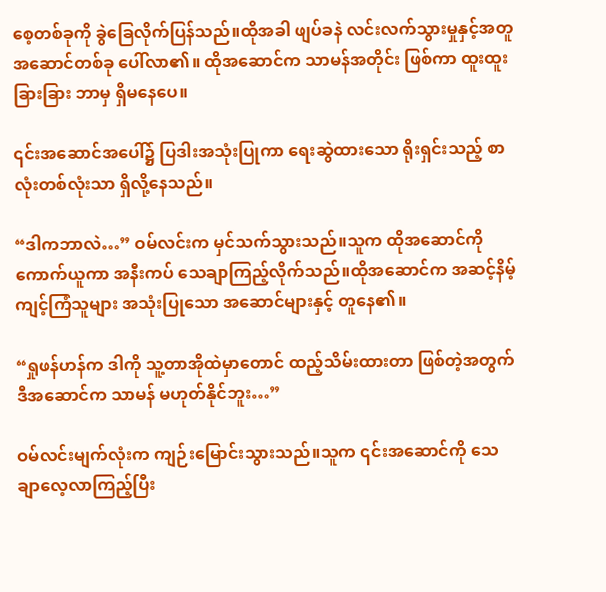စေ့တစ်ခုကို ခွဲခြေလိုက်ပြန်သည်။ထိုအခါ ဖျပ်ခနဲ လင်းလက်သွားမှုနှင့်အတူ အဆောင်တစ်ခု ပေါ်လာ၏။ ထိုအဆောင်က သာမန်အတိုင်း ဖြစ်ကာ ထူးထူးခြားခြား ဘာမှ ရှိမနေပေ။

၎င်းအဆောင်အပေါ်၌ ပြဒါးအသုံးပြုကာ‌ ရေးဆွဲထားသော ရိုးရှင်းသည့် စာလုံးတစ်လုံးသာ ရှိလို့နေသည်။

“ဒါကဘာလဲ…” ဝမ်လင်းက မှင်သက်သွားသည်။သူက ထိုအဆောင်ကို ကောက်ယူကာ အနီးကပ် သေချာကြည့်လိုက်သည်။ထိုအဆောင်က အဆင့်နိမ့်ကျင့်ကြံသူများ အသုံးပြုသော အဆောင်များနှင့် တူနေ၏။

“ရှုဖန်ဟန်က ဒါကို သူ့တာအိုထဲမှာတောင် ထည့်သိမ်းထားတာ ဖြစ်တဲ့အတွက် ဒီအဆောင်က သာမန် မဟုတ်နိုင်ဘူး…”

ဝမ်လင်းမျက်လုံးက ကျဉ်းမြောင်းသွားသည်။သူက ၎င်းအဆောင်ကို သေချာလေ့လာကြည့်ပြီး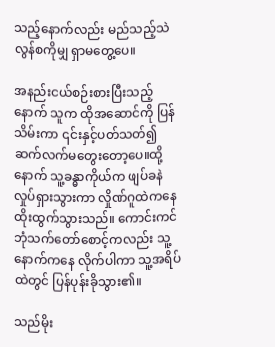သည့်နောက်လည်း မည်သည့်သဲလွန်စကိုမျှ ရှာမတွေ့ပေ။

အနည်းငယ်စဉ်းစားပြီးသည့်နောက် သူက ထိုအဆောင်ကို ပြန်သိမ်းကာ ၎င်းနှင့်ပတ်သတ်၍ ဆက်လက်မတွေးတော့ပေ။ထို့နောက် သူ့ခန္ဓာကိုယ်က ဖျပ်ခနဲ လှုပ်ရှားသွားကာ လှိုဏ်ဂူထဲကနေ ထိုးထွက်သွားသည်။ ကောင်းကင်ဘုံသက်တော်စောင့်ကလည်း သူ့နောက်ကနေ လိုက်ပါကာ သူ့အရိပ်ထဲတွင် ပြန်ပုန်းခိုသွား၏။

သည်မိုး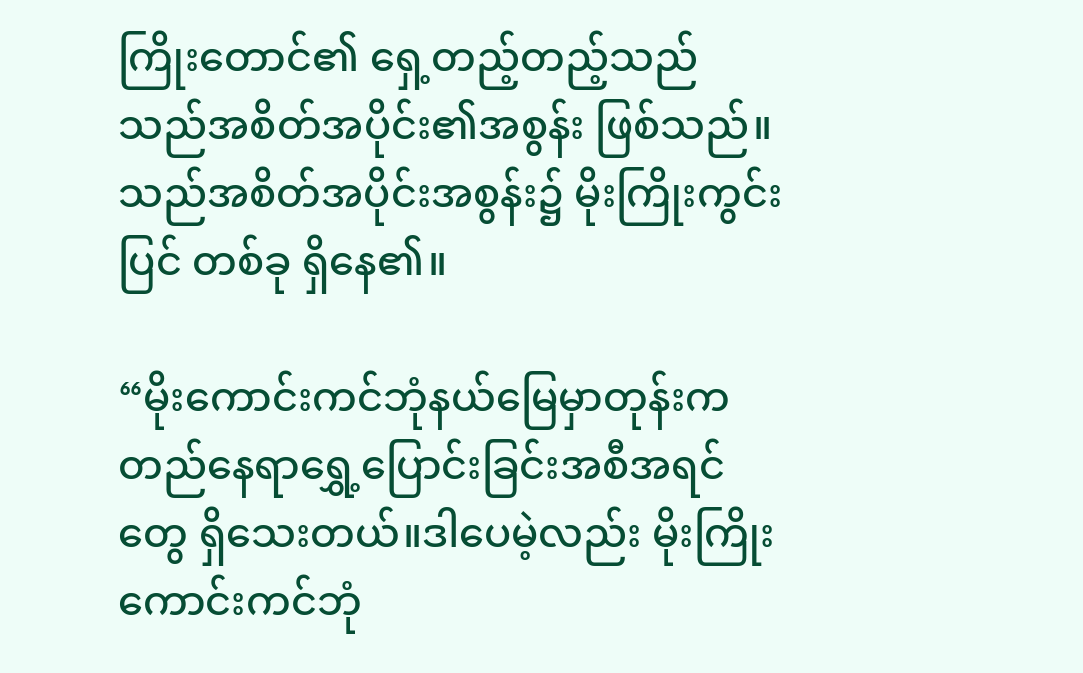ကြိုးတောင်၏ ရှေ့တည့်တည့်သည် သည်အစိတ်အပိုင်း၏အစွန်း ဖြစ်သည်။သည်အစိတ်အပိုင်းအစွန်း၌ မိုးကြိုးကွင်းပြင် တစ်ခု ရှိနေ၏။

“မိုးကောင်းကင်ဘုံနယ်မြေမှာတုန်းက တည်နေရာရွှေ့ပြောင်းခြင်းအစီအရင်တွေ ရှိသေးတယ်။ဒါပေမဲ့လည်း မိုးကြိုးကောင်းကင်ဘုံ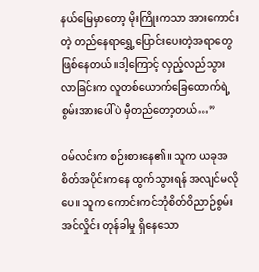နယ်မြေမှာတော့ မိုးကြိုးကသာ အားကောင်းတဲ့ တည်နေရာရွှေ့ပြောင်းပေးတဲ့အရာတွေ ဖြစ်နေတယ်။ဒါ့ကြောင့် လှည့်လည်သွားလာခြင်းက လူတစ်ယောက်ခြေထောက်ရဲ့ စွမ်းအားပေါ်ပဲ မှီတည်တော့တယ်…”

ဝမ်လင်းက စဉ်းစားနေ၏။ သူက ယခုအစိတ်အပိုင်းကနေ ထွက်သွားရန် အလျင်မလိုပေ။ သူက ကောင်းကင်ဘုံစိတ်ဝိညာဉ်စွမ်းအင်လှိုင်း တုန်ခါမှု ရှိနေသော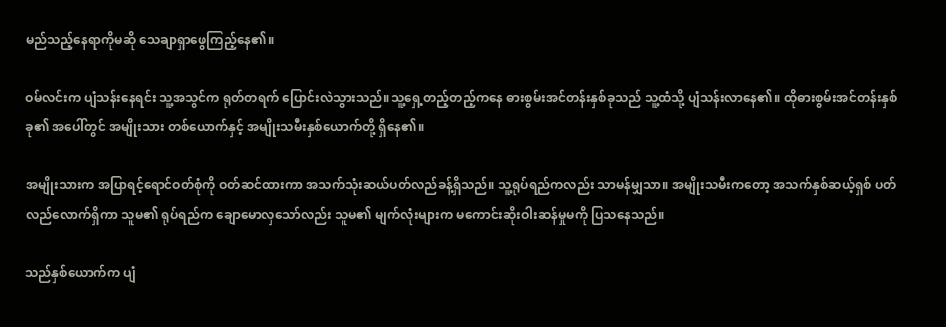မည်သည့်နေရာကိုမဆို သေချာရှာဖွေကြည့်နေ၏။

ဝမ်လင်းက ပျံသန်းနေရင်း သူ့အသွင်က ရုတ်တရက် ပြောင်းလဲသွားသည်။သူ့ရှေ့တည့်တည့်ကနေ ဓားစွမ်းအင်တန်းနှစ်ခုသည် သူ့ထံသို့ ပျံသန်းလာနေ၏။ ထိုဓားစွမ်းအင်တန်းနှစ်ခု၏ အပေါ်တွင် အမျိုးသား တစ်ယောက်နှင့် အမျိုးသမီးနှစ်ယောက်တို့ ရှိနေ၏။

အမျိုးသားက အပြာရင့်ရောင်ဝတ်စုံကို ဝတ်ဆင်ထားကာ အသက်သုံးဆယ်ပတ်လည်ခန့်ရှိသည်။ သူ့ရုပ်ရည်ကလည်း သာမန်မျှသာ။ အမျိုးသမီးကတော့ အသက်နှစ်ဆယ့်ရှစ် ပတ်လည်လောက်ရှိကာ သူမ၏ ရုပ်ရည်က ချောမောလှသော်လည်း သူမ၏ မျက်လုံးများက မကောင်းဆိုးဝါးဆန်မှုမကို ပြသနေသည်။

သည်နှစ်ယောက်က ပျံ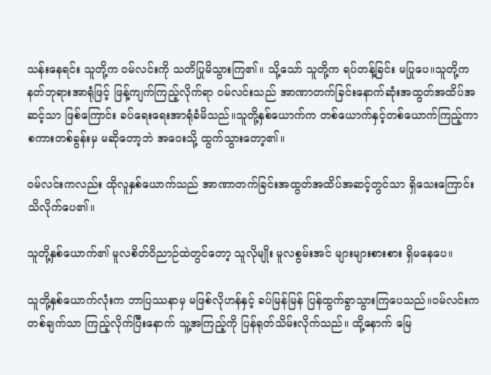သန်းနေရင်း သူတို့က ဝမ်လင်းကို သတိပြုမိသွားကြ၏။ သို့သော် သူတို့က ရပ်တန့်ခြင်း မပြုပေ။သူတို့က နတ်ဘုရားအာရုံဖြင့် ဖြန့်ကျက်ကြည့်လိုက်ရာ ဝမ်လင်းသည် အာဏာတက်ခြင်းနောက်ဆုံးအထွတ်အထိပ်အဆင့်သာ ဖြစ်ကြောင်း ခပ်ရေးရေးအာရုံခံမိသည်။သူတို့နှစ်ယောက်က တစ်ယောက်နှင့်တစ်ယောက်ကြည့်ကာ စကားတစ်ခွန်းမှ မဆိုတော့ဘဲ အဝေးသို့ ထွက်သွားတော့၏။

ဝမ်လင်းကလည်း ထိုလူနှစ်ယောက်သည် အာဏာတက်ခြင်းအထွတ်အထိပ်အဆင့်တွင်သာ ရှိသေးကြောင်း သိလိုက်ပေ၏။

သူတို့နှစ်ယောက်၏ မူလစိတ်ဝိညာဉ်ထဲတွင်တော့ သူလိုမျိုး မူလစွမ်းအင် များများစားစား ရှိမနေပေ။

သူတို့နှစ်ယောက်လုံးက ဘာပြဿနာမှ မဖြစ်လိုဟန်နှင့် ခပ်မြန်မြန် ပြန်ထွက်ခွာသွားကြပေသည်။ဝမ်လင်းက တစ်ချက်သာ ကြည့်လိုက်ပြီးနောက် သူ့အကြည့်ကို ပြန်ရုတ်သိမ်းလိုက်သည်။ ထို့နောက် မြေ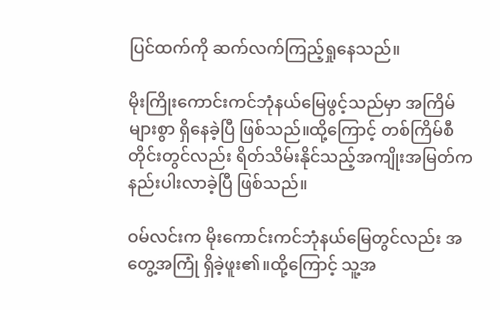ပြင်ထက်ကို ဆက်လက်ကြည့်ရှုနေသည်။

မိုးကြိုးကောင်းကင်ဘုံနယ်မြေဖွင့်သည်မှာ အကြိမ်များစွာ ရှိနေခဲ့ပြီ ဖြစ်သည်။ထို့ကြောင့် တစ်ကြိမ်စီတိုင်းတွင်လည်း ရိတ်သိမ်းနိုင်သည့်အကျိုးအမြတ်က နည်းပါးလာခဲ့ပြီ ဖြစ်သည်။

ဝမ်လင်းက မိုးကောင်းကင်ဘုံနယ်မြေတွင်လည်း အတွေ့အကြုံ ရှိခဲ့ဖူး၏။ထို့ကြောင့် သူ့အ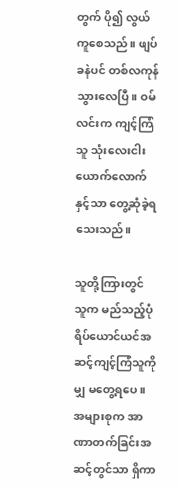တွက် ပို၍ လွယ်ကူစေသည်။ ဖျပ်ခနဲပင် တစ်လကုန်သွားလေပြီ။ ဝမ်လင်းက ကျင့်ကြံသူ သုံးလေးငါးယောက်လောက်နှင့်သာ တွေ့ဆုံခဲ့ရသေးသည်။

သူတို့ကြားတွင် သူက မည်သည့်ပုံရိပ်ယောင်ယင်အဆင့်ကျင့်ကြံသူကိုမျှ မတွေ့ရပေ။ အများစုက အာဏာတက်ခြင်းအဆင့်တွင်သာ ရှိကာ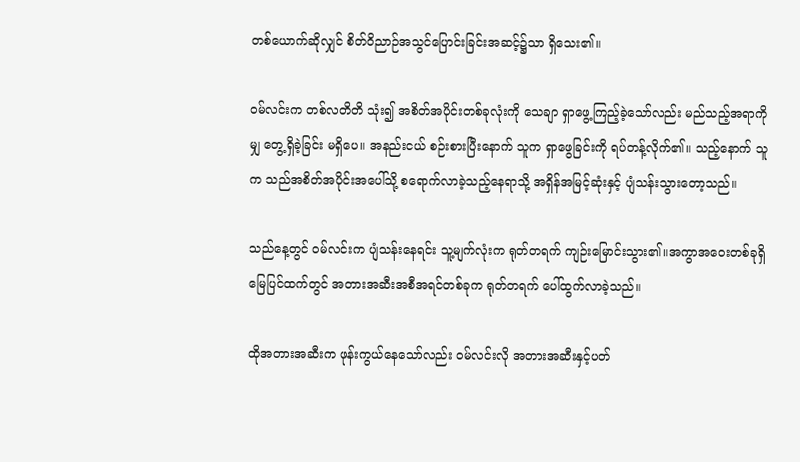တစ်ယောက်ဆိုလျှင် စိတ်ဝိညာဉ်အသွင်ပြောင်းခြင်းအဆင့်၌သာ ရှိသေး၏။

ဝမ်လင်းက တစ်လတိတိ သုံး၍ အစိတ်အပိုင်းတစ်ခုလုံးကို သေချာ ရှာဖွေ့ကြည့်ခဲ့သော်လည်း မည်သည့်အရာကိုမျှ တွေ့ရှိခဲ့ခြင်း မရှိပေ။ အနည်းငယ် စဉ်းစားပြီးနောက် သူက ရှာဖွေခြင်းကို ရပ်တန့်လိုက်၏။ သည့်နောက် သူက သည်အစိတ်အပိုင်းအပေါ်သို့ စရောက်လာခဲ့သည့်နေရာသို့ အရှိန်အမြင့်ဆုံးနှင့် ပျံသန်းသွားတော့သည်။

သည်နေ့တွင် ဝမ်လင်းက ပျံသန်းနေရင်း သူ့မျက်လုံးက ရုတ်တရက် ကျဉ်းမြောင်းသွား၏။အကွာအဝေးတစ်ခုရှိ မြေပြင်ထက်တွင် အတားအဆီးအစီအရင်တစ်ခုက ရုတ်တရက် ပေါ်ထွက်လာခဲ့သည်။

ထိုအတားအဆီးက ဖုန်းကွယ်နေသော်လည်း ဝမ်လင်းလို အတားအဆီးနှင့်ပတ်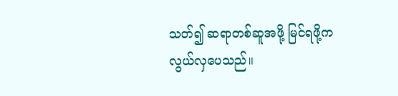သတ်၍ ဆရာတစ်ဆူအဖို့ မြင်ရဖို့က လွယ်လှပေသည်။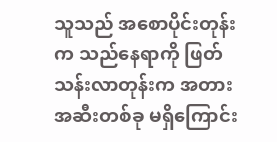သူသည် အစောပိုင်းတုန်းက သည်နေရာကို ဖြတ်သန်းလာတုန်းက အတားအဆီးတစ်ခု မရှိကြောင်း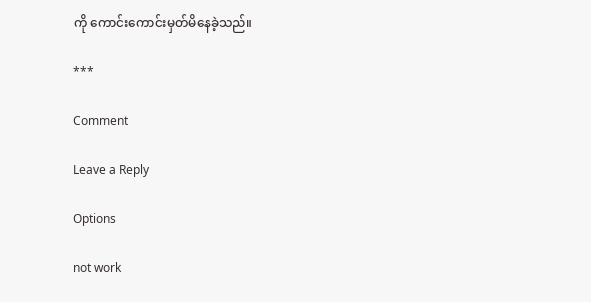ကို ကောင်းကောင်းမှတ်မိနေခဲ့သည်။

***

Comment

Leave a Reply

Options

not work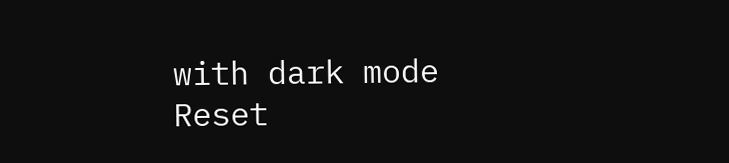with dark mode
Reset